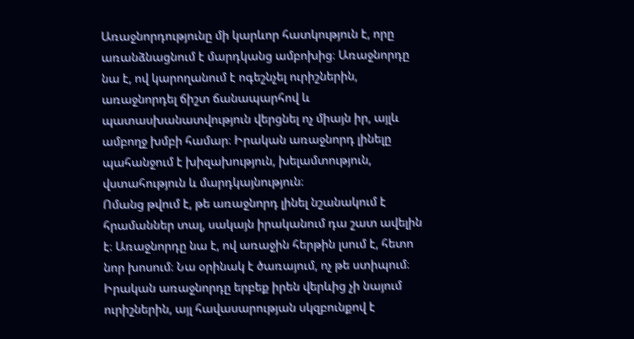Առաջնորդությունը մի կարևոր հատկություն է, որը առանձնացնում է մարդկանց ամբոխից։ Առաջնորդը նա է, ով կարողանում է ոգեշնչել ուրիշներին, առաջնորդել ճիշտ ճանապարհով և պատասխանատվություն վերցնել ոչ միայն իր, այլև ամբողջ խմբի համար։ Իրական առաջնորդ լինելը պահանջում է խիզախություն, խելամտություն, վստահություն և մարդկայնություն։
Ոմանց թվում է, թե առաջնորդ լինել նշանակում է հրամաններ տալ, սակայն իրականում դա շատ ավելին է։ Առաջնորդը նա է, ով առաջին հերթին լսում է, հետո նոր խոսում։ Նա օրինակ է ծառայում, ոչ թե ստիպում։ Իրական առաջնորդը երբեք իրեն վերևից չի նայում ուրիշներին, այլ հավասարության սկզբունքով է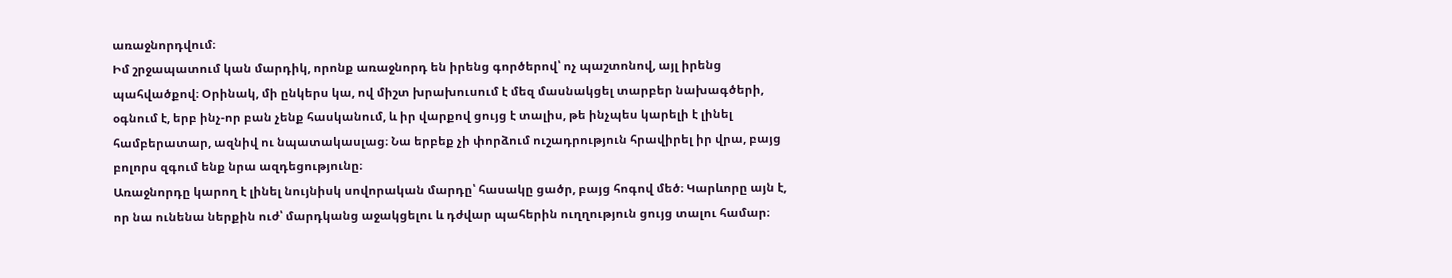առաջնորդվում։
Իմ շրջապատում կան մարդիկ, որոնք առաջնորդ են իրենց գործերով՝ ոչ պաշտոնով, այլ իրենց պահվածքով։ Օրինակ, մի ընկերս կա, ով միշտ խրախուսում է մեզ մասնակցել տարբեր նախագծերի, օգնում է, երբ ինչ-որ բան չենք հասկանում, և իր վարքով ցույց է տալիս, թե ինչպես կարելի է լինել համբերատար, ազնիվ ու նպատակասլաց։ Նա երբեք չի փորձում ուշադրություն հրավիրել իր վրա, բայց բոլորս զգում ենք նրա ազդեցությունը։
Առաջնորդը կարող է լինել նույնիսկ սովորական մարդը՝ հասակը ցածր, բայց հոգով մեծ։ Կարևորը այն է, որ նա ունենա ներքին ուժ՝ մարդկանց աջակցելու և դժվար պահերին ուղղություն ցույց տալու համար։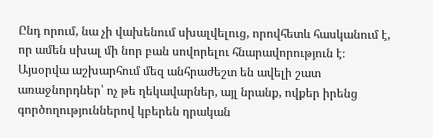Ընդ որում, նա չի վախենում սխալվելուց, որովհետև հասկանում է, որ ամեն սխալ մի նոր բան սովորելու հնարավորություն է։
Այսօրվա աշխարհում մեզ անհրաժեշտ են ավելի շատ առաջնորդներ՝ ոչ թե ղեկավարներ, այլ նրանք, ովքեր իրենց գործողություններով կբերեն դրական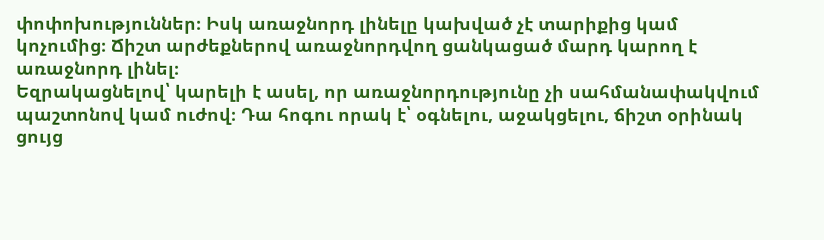փոփոխություններ։ Իսկ առաջնորդ լինելը կախված չէ տարիքից կամ կոչումից։ Ճիշտ արժեքներով առաջնորդվող ցանկացած մարդ կարող է առաջնորդ լինել։
Եզրակացնելով՝ կարելի է ասել, որ առաջնորդությունը չի սահմանափակվում պաշտոնով կամ ուժով։ Դա հոգու որակ է՝ օգնելու, աջակցելու, ճիշտ օրինակ ցույց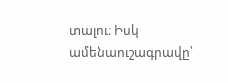տալու։ Իսկ ամենաուշագրավը՝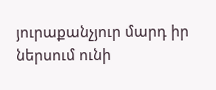յուրաքանչյուր մարդ իր ներսում ունի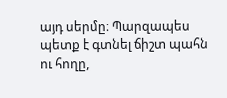այդ սերմը։ Պարզապես պետք է գտնել ճիշտ պահն ու հողը,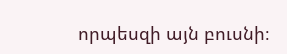որպեսզի այն բուսնի։